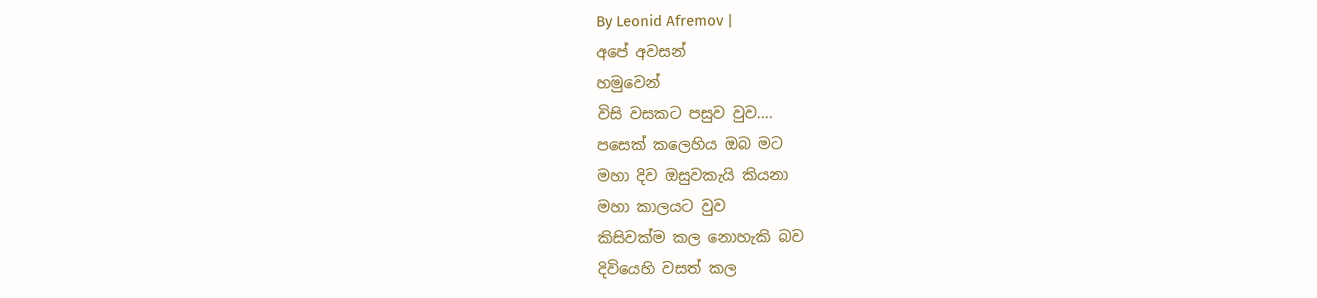By Leonid Afremov |
අපේ අවසන්
හමුවෙන්
විසි වසකට පසුව වුව....
පසෙක් කලෙහිය ඔබ මට
මහා දිව ඔසුවකැයි කියනා
මහා කාලයට වුව
කිසිවක්ම කල නොහැකි බව
දිවියෙහි වසත් කල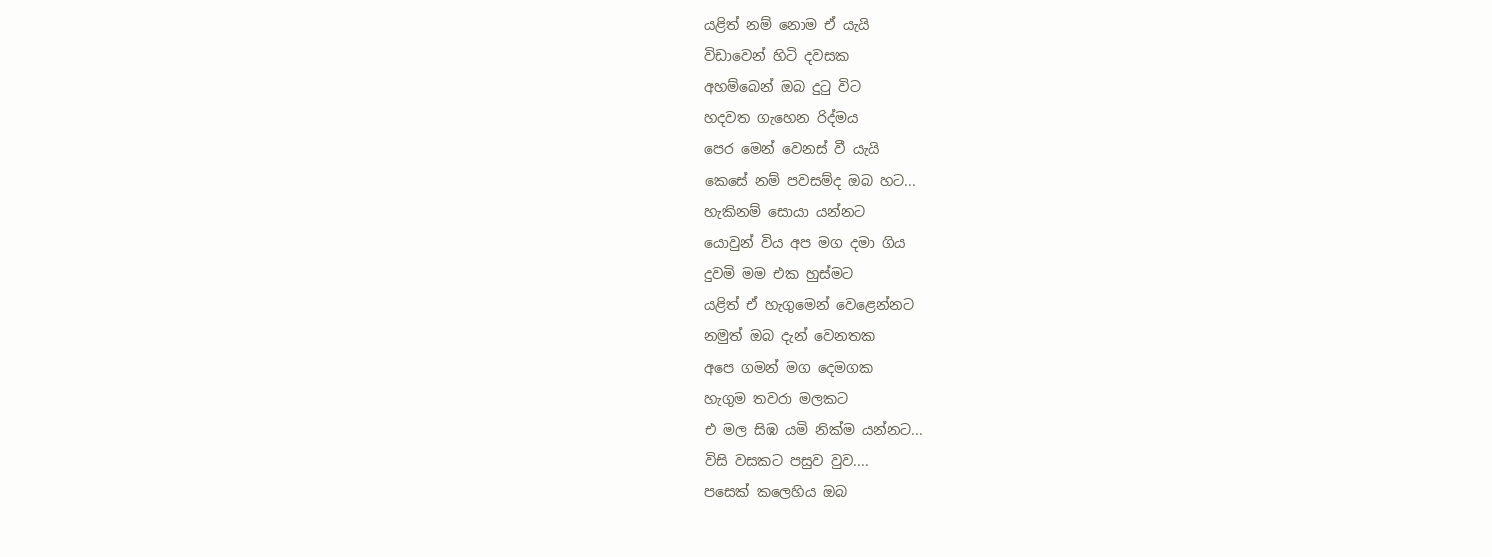යළිත් නම් නොම ඒ යැයි
විඩාවෙන් හිටි දවසක
අහම්බෙන් ඔබ දුටු විට
හදවත ගැහෙන රිද්මය
පෙර මෙන් වෙනස් වී යැයි
කෙසේ නම් පවසම්ද ඔබ හට...
හැකිනම් සොයා යන්නට
යොවුන් විය අප මග දමා ගිය
දුවමි මම එක හුස්මට
යළිත් ඒ හැගුමෙන් වෙළෙන්නට
නමුත් ඔබ දැන් වෙනතක
අපෙ ගමන් මග දෙමගක
හැගුම තවරා මලකට
එ මල සිඹ යමි නික්ම යන්නට...
විසි වසකට පසුව වුව....
පසෙක් කලෙහිය ඔබ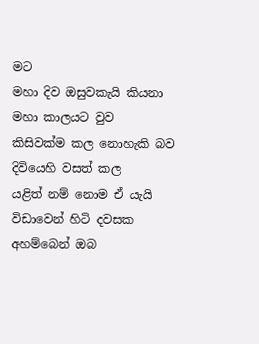මට
මහා දිව ඔසුවකැයි කියනා
මහා කාලයට වුව
කිසිවක්ම කල නොහැකි බව
දිවියෙහි වසත් කල
යළිත් නම් නොම ඒ යැයි
විඩාවෙන් හිටි දවසක
අහම්බෙන් ඔබ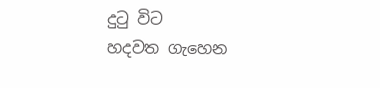දුටු විට
හදවත ගැහෙන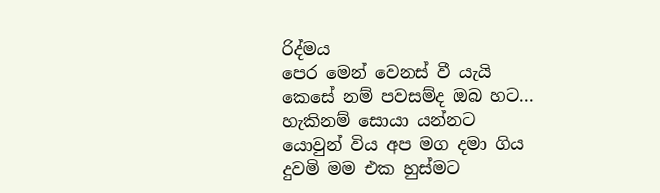රිද්මය
පෙර මෙන් වෙනස් වී යැයි
කෙසේ නම් පවසම්ද ඔබ හට...
හැකිනම් සොයා යන්නට
යොවුන් විය අප මග දමා ගිය
දුවමි මම එක හුස්මට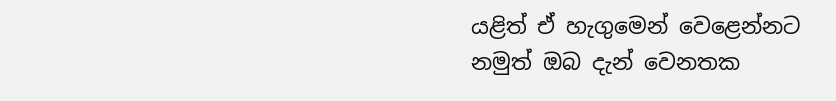යළිත් ඒ හැගුමෙන් වෙළෙන්නට
නමුත් ඔබ දැන් වෙනතක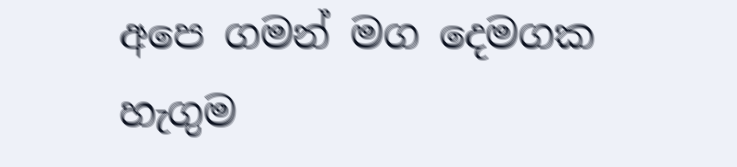අපෙ ගමන් මග දෙමගක
හැගුම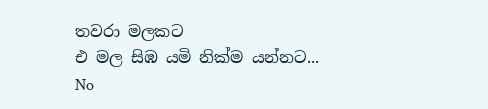තවරා මලකට
එ මල සිඹ යමි නික්ම යන්නට...
No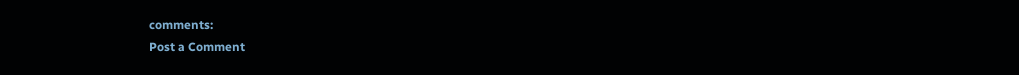comments:
Post a Comment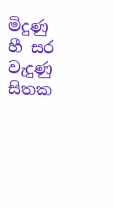මිදුණු හී සර වැදුණු සිතක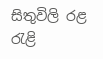සිතුවිලි රළ රැළි